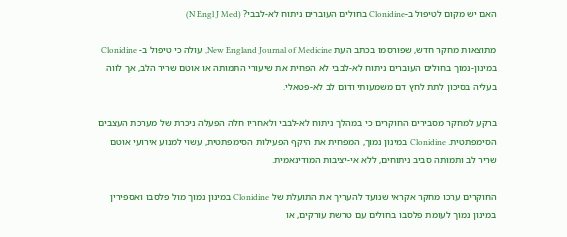האם יש מקום לטיפול ב-Clonidine בחולים העוברים ניתוח לא-לבבי? (N Engl J Med)

מתוצאות מחקר חדש, שפורסמו בכתב העת New England Journal of Medicine, עולה כי טיפול ב- Clonidine במינון-נמוך בחולים העוברים ניתוח לא-לבבי לא הפחית את שיעורי התמותה או אוטם שריר הלב, אך לווה בעליה בסיכון לתת לחץ דם משמעותי ודום לב לא-פטאלי.

ברקע למחקר מסבירים החוקרים כי במהלך ניתוח לא-לבבי ולאחריו חלה הפעלה ניכרת של מערכת העצבים הסימפתטית. Clonidine במינון נמוך, המפחית את היקף הפעילות הסימפתטית, עשוי למנוע אירועי אוטם שריר לב ותמותה סביב ניתוחים, ללא אי-יציבות המודינאמית.

החוקרים ערכו מחקר אקראי שנועד להעריך את התועלת של Clonidine במינון נמוך מול פלסבו ואספירין במינון נמוך לעומת פלסבו בחולים עם טרשת עורקים, או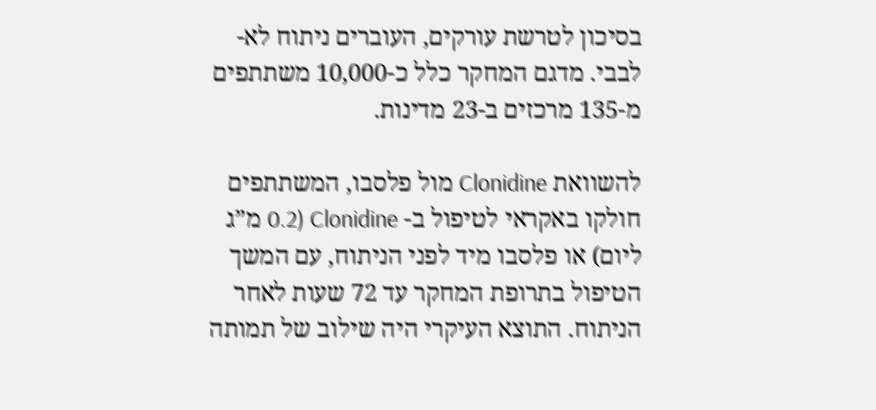בסיכון לטרשת עורקים, העוברים ניתוח לא-לבבי. מדגם המחקר כלל כ-10,000 משתתפים מ-135 מרכזים ב-23 מדינות.

להשוואת Clonidine מול פלסבו, המשתתפים חולקו באקראי לטיפול ב- Clonidine (0.2 מ”ג ליום) או פלסבו מיד לפני הניתוח, עם המשך הטיפול בתרופת המחקר עד 72 שעות לאחר הניתוח. התוצא העיקרי היה שילוב של תמותה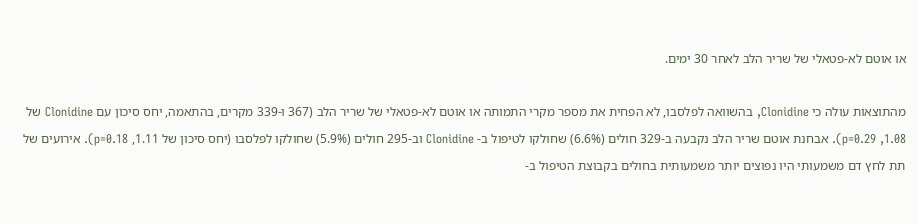או אוטם לא-פטאלי של שריר הלב לאחר 30 ימים.

מהתוצאות עולה כי Clonidine, בהשוואה לפלסבו, לא הפחית את מספר מקרי התמותה או אוטם לא-פטאלי של שריר הלב (367 ו-339 מקרים, בהתאמה, יחס סיכון עם Clonidine של 1.08, p=0.29). אבחנת אוטם שריר הלב נקבעה ב-329 חולים (6.6%) שחולקו לטיפול ב- Clonidine וב-295 חולים (5.9%) שחולקו לפלסבו (יחס סיכון של 1.11, p=0.18). אירועים של תת לחץ דם משמעותי היו נפוצים יותר משמעותית בחולים בקבוצת הטיפול ב-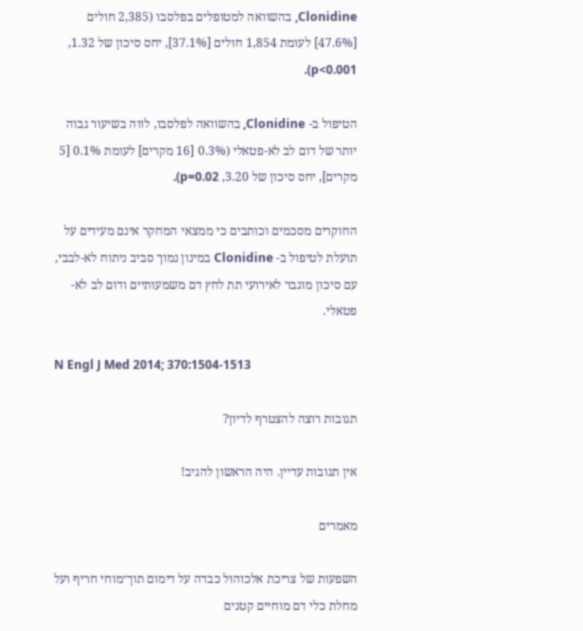Clonidine, בהשוואה למטופלים בפלסבו (2,385 חולים [47.6%] לעומת 1,854 חולים [37.1%], יחס סיכון של 1.32, p<0.001).

הטיפול ב- Clonidine, בהשוואה לפלסבו, לווה בשיעור גבוה יותר של דום לב לא-פטאלי (0.3% [16 מקרים] לעומת 0.1% [5 מקרים], יחס סיכון של 3.20, p=0.02).

החוקרים מסכמים וכותבים כי ממצאי המחקר אינם מעידים על תועלת לטיפול ב- Clonidine במינון נמוך סביב ניתוח לא-לבבי, עם סיכון מוגבר לאירועי תת לחץ דם משמעותיים ודום לב לא-פטאלי.

N Engl J Med 2014; 370:1504-1513

תגובות רוצה להצטרף לדיון?

אין תגובות עדיין. היה הראשון להגיב!

מאמרים

השפעות של צריכת אלכוהול כבדה על דימום תוך־מוחי חריף ועל מחלת כלי דם מוחיים קטנים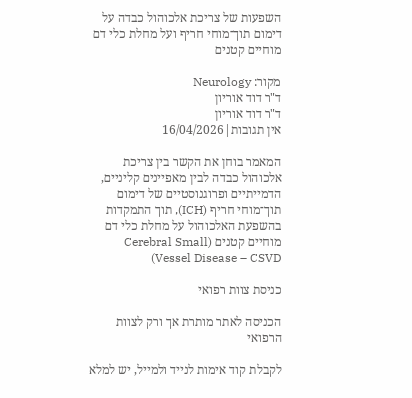השפעות של צריכת אלכוהול כבדה על דימום תוך־מוחי חריף ועל מחלת כלי דם מוחיים קטנים

מקור: Neurology
ד"ר דוד אוריון
ד"ר דוד אוריון
אין תגובות|16/04/2026

המאמר בוחן את הקשר בין צריכת אלכוהול כבדה לבין מאפיינים קליניים, הדמייתיים ופרוגנוסטיים של דימום תוך־מוחי חריף (ICH), תוך התמקדות בהשפעת האלכוהול על מחלת כלי דם מוחיים קטנים (Cerebral Small Vessel Disease – CSVD)

כניסת צוות רפואי

הכניסה לאתר מותרת אך ורק לצוות הרפואי

לקבלת קוד אימות לנייד ולמייל, יש למלא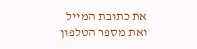את כתובת המייל ואת מספר הטלפון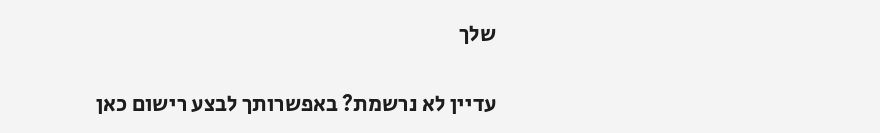שלך

עדיין לא נרשמת? באפשרותך לבצע רישום כאן